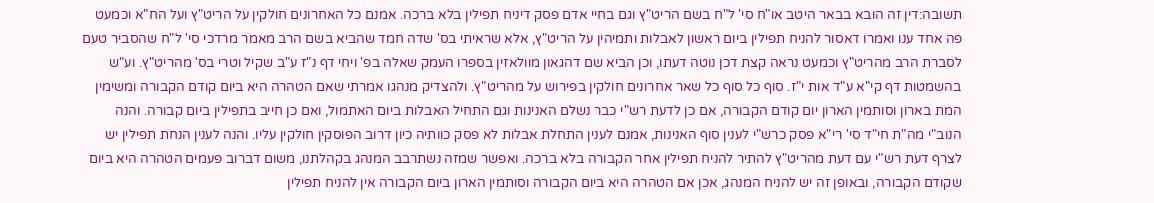תשובה:דין זה הובא בבאר היטב או"ח סי' ל"ח בשם הריט"ץ וגם בחיי אדם פסק דיניח תפילין בלא ברכה. אמנם כל האחרונים חולקין על הריט"ץ ועל הח"א וכמעט פה אחד ענו ואמרו דאסור להניח תפילין ביום ראשון לאבלות ותמיהין על הריט"ץ, אלא שראיתי בס' שדה חמד שהביא בשם הרב מאמר מרדכי סי' ל"ח שהסביר טעם לסברת הרב מהריט"ץ וכמעט נראה קצת דכן נוטה דעתו, וכן הביא שם דהגאון מוולאזין בספרו העמק שאלה בפ' ויחי דף נ"ז ע"ב שקיל וטרי בס' מהריט"ץ. וע"ש בהשמטות דף קי"א ע"ד אות י"ז. סוף כל סוף כל שאר אחרונים חולקין בפירוש על מהריט"ץ. ולהצדיק מנהגו אמרתי שאם הטהרה היא ביום קודם הקבורה ומשימין המת בארון וסותמין הארון יום קודם הקבורה, אם כן לדעת רש"י כבר נשלם האנינות וגם התחיל האבלות ביום האתמול, ואם כן חייב בתפילין ביום קבורה. והנה הנוב"י מה"ת חי"ד סי' רי"א פסק כרש"י לענין סוף האנינות, אמנם לענין התחלת אבלות לא פסק כוותיה כיון דרוב הפוסקין חולקין עליו. והנה לענין הנחת תפילין יש לצרף דעת רש"י עם דעת מהריט"ץ להתיר להניח תפילין אחר הקבורה בלא ברכה. ואפשר שמזה נשתרבב המנהג בקהלתנו, משום דברוב פעמים הטהרה היא ביום שקודם הקבורה, ובאופן זה יש להניח המנהג, אכן אם הטהרה היא ביום הקבורה וסותמין הארון ביום הקבורה אין להניח תפילין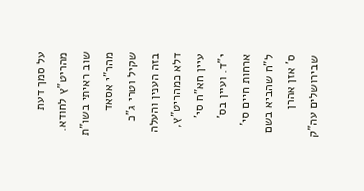על סמך דעת מהריט"ץ לחודא. שוב ראיתי בשו"ת מהר"י אסאד שקיל וטרי ג"כ בזה הענין והעלה דלא כמהריט"ץ, עיין חא"ח סי' י"ד. ועיין בס' ארחות חיים סי' ל"ח שהביא בשם ס' אזן אהרן שבירושלים עה"ק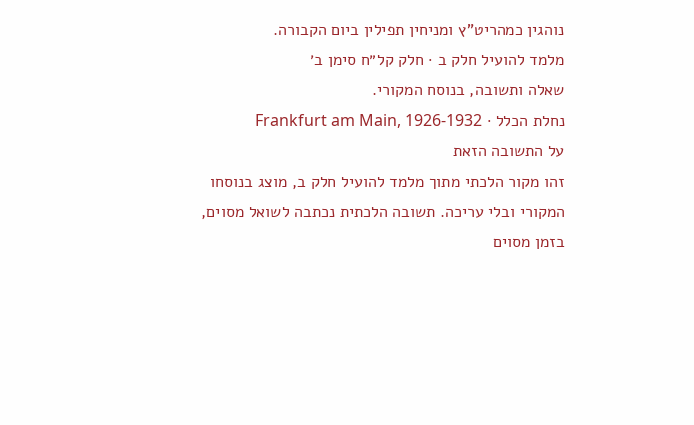נוהגין כמהריט"ץ ומניחין תפילין ביום הקבורה.
מלמד להועיל חלק ב · חלק קל״ח סימן ב׳
שאלה ותשובה, בנוסח המקורי.
נחלת הכלל · Frankfurt am Main, 1926-1932
על התשובה הזאת
זהו מקור הלכתי מתוך מלמד להועיל חלק ב, מוצג בנוסחו המקורי ובלי עריכה. תשובה הלכתית נכתבה לשואל מסוים, בזמן מסוים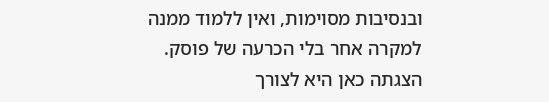ובנסיבות מסוימות, ואין ללמוד ממנה למקרה אחר בלי הכרעה של פוסק. הצגתה כאן היא לצורך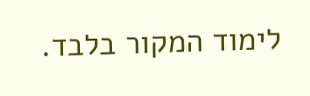לימוד המקור בלבד.